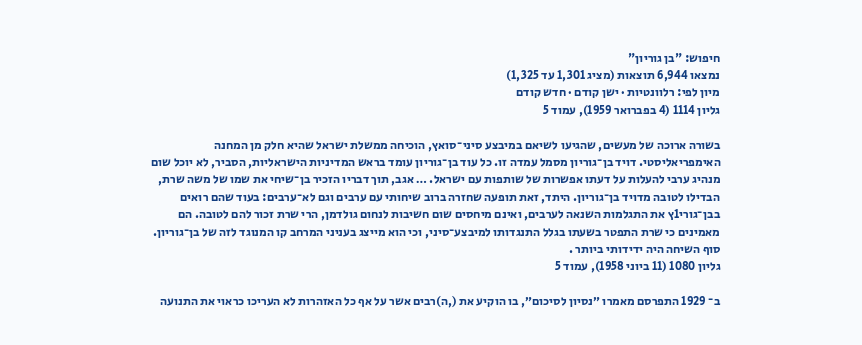חיפוש: "בן גוריון"
נמצאו 6,944 תוצאות (מציג 1,301 עד 1,325)
מיון לפי: רלוונטיות · ישן קודם · חדש קודם
גליון 1114 (4 בפברואר 1959), עמוד 5

בשורה ארוכה של מעשים, שהגיעו לשיאם במיבצע סיני־סואץ, הוכיחה ממשלת ישראל שהיא חלק מן המחנה האימפריאליסטי. דויד בן־גוריון מסמל עמדה זו. כל עוד בן־גוריון עומד בראש המדיניות הישראליות, הסביר, לא יוכל שום מנהיג ערבי להעלות על דעתו אפשרות של שותפות עם ישראל. … אגב, תוך דבריו הזכיר בן־שיחי את שמו של משה שרת, הבדילו לטובה מדויד בן־גוריון. היתד, זאת תופעה שחזרה ברוב שיחותי עם ערבים וגם לא־ערבים: בעוד שהם רואים בבן־גורי1ץ את התגלמות השנאה לערבים, ואינם מיחסים שום חשיבות לנחום גולדמן, הרי שרת זכור להם לטובה. הם מאמינים כי שרת התפטר בשעתו בגלל התנגדותו למיבצע־סיני, וכי הוא מייצג בעניני המרחב קו המנוגד לזה של בן־גוריון. סוף השיחה היה ידידותי ביותר .
גליון 1080 (11 ביוני 1958), עמוד 5

ב־ 1929 התפרסם מאמרו ״נסיון לסיכום״, בו הוקיע את (,ה)רבים אשר על אף כל האזהרות לא העריכו כראוי את התנועה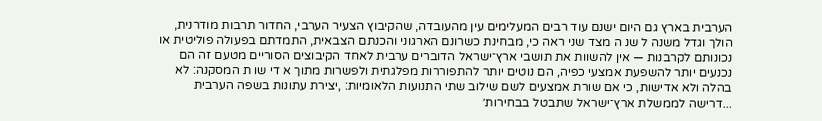הערבית בארץ גם היום ישנם עוד רבים המעלימים עין מהעובדה, שהקיבוץ הצעיר הערבי, החדור תרבות מודרנית, הולך וגדל משנה ל שנ ה מצד שני ראה כי, מבחינת כשרונם הארגוני והכנתם הצבאית, התמדתם בפעולה פוליטית או נכונותם לקרבנות — אין להשוות את תושבי ארץ־ישראל הדוברים ערבית לאחד הקיבוצים הסוריים מטעם זה הם נכנעים יותר להשפעת אמצעי כפיה, הם נוטים יותר להתפוררות מפלגתית ולפשרות מתוך א די שו ת המסקנה: לא בהלה ולא אדישות, כי אם שורת אמצעים לשם שילוב שתי התנועות הלאומיות: ,יצירת עתונות בשפה הערבית ...דרישה לממשלת ארץ־ישראל שתבטל בבחירות׳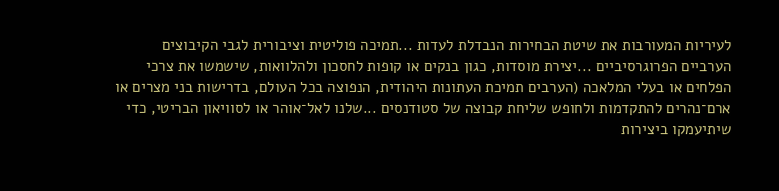לעיריות המעורבות את שיטת הבחירות הנבדלת לעדות ...תמיכה פוליטית וציבורית לגבי הקיבוצים הערביים הפרוגרסיביים ...יצירת מוסדות, כגון בנקים או קופות לחסכון ולהלוואות, שישמשו את צרכי הפלחים או בעלי המלאכה (הערבים תמיכת העתונות היהודית, הנפוצה בכל העולם, בדרישות בני מצרים או ארם־נהרים להתקדמות ולחופש שליחת קבוצה של סטודנסים ...שלנו לאל־אוהר או לסוויאון הבריטי, כדי שיתיעמקו ביצירות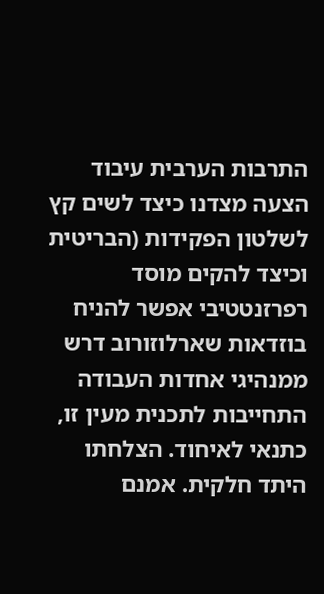התרבות הערבית עיבוד הצעה מצדנו כיצד לשים קץ לשלטון הפקידות (הבריטית וכיצד להקים מוסד רפרזנטטיבי אפשר להניח בוזדאות שארלוזורוב דרש ממנהיגי אחדות העבודה התחייבות לתכנית מעין זו, כתנאי לאיחוד. הצלחתו היתד חלקית. אמנם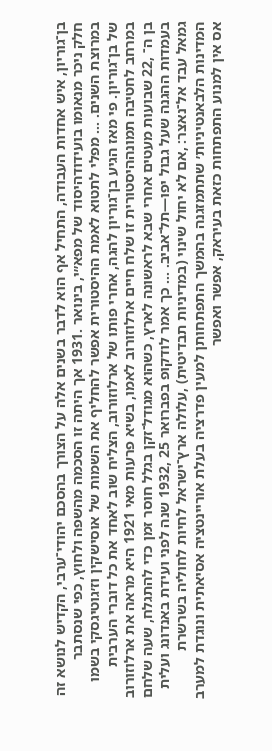בן־גוריון, איש אחדות העבודה, התחיל אף הוא לדבר בשנים אלה על הצורך בהסכם יהודי־ערבי, הקדיש לנושא זה חלק ניכר מנאומו בועידודהיסוד של מפא״י, בינואר .1931 אך היתה זו הסכמה מהשפה ולחוץ, כפי שנסתבר במרוצת השנים. … מפלי לתטוא לאמת ההיסטורית אפשר להחליף את השמות של אוסישקין וז׳גוטיגסקי בשמו של בן־גוריון. פי מאז הגיע בן־גוריון להגה, אחרי פותו של ארלוזורוב, הצליח שוב לאחד את כל דוברי הערבית במרחב לחטיבה תמונההיסטורית זו שלח חיים ארלוזורוב לאמו, בשיא פרעות מאי 1921 היא מראה את ארלוזורוב בן ה־ ,22 שבועות מעטים אחרי שבא לראשונה לארץ, כשהוא מגודל־זקן בגלל חוסר זמן כדי להתגלח, שעה שלחם בעמדות ההגנה שעל גבול יפו—תל־אביב. … כך אמר לודקופ בפברואר 25 ,1932 שנה לפני ועידת באנדונג ועלית גמאל עבד אל־נאצר: ,אם לא יחול שינוי (במדיניות תבדיטית) ,עלולה ארץ־ישראל לחיות לחוליה בשרשרת המדינות הלבאנטיניות׳ שתתמזגנה בהמשך התפתחותן למעין פדרציה בעלת אוריינטציה אסיאתית ונוגדת למערב אס אין למנוע התפתחות כזאת בעיראק, אפשר ואפשר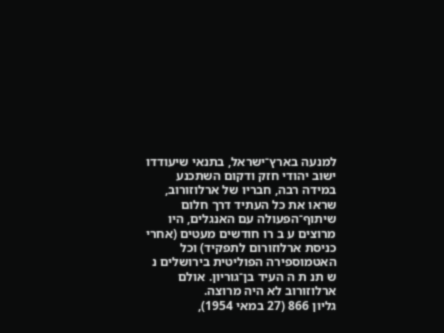למנעה בארץ־ישראל, בתנאי שיעודדו ישוב יהודי חזק ודקום השתכנע במידה רבה, חבריו של ארלוזורוב, שראו את כל העתיד דרך חלום שיתוף־הפעולה עם האנגלים, היו מרוצים ע ב רו חודשים מעטים (אחרי כניסת ארלוזורום לתפקיד) וכל האטמוספירה הפוליטית בירושלים נ ש תנ ת ה העיד בן־גוריון. אולם ארלוזורוב לא היה מרוצה.
גליון 866 (27 במאי 1954),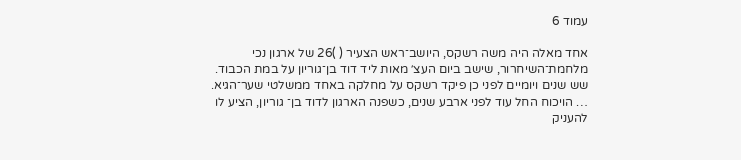עמוד 6

אחד מאלה היה משה רשקס, היושב־ראש הצעיר ( )26 של ארגון נכי מלחמת־השיחרור, שישב ביום העצ׳ מאות ליד דוד בן־גוריון על במת הכבוד. שש שנים ויומיים לפני כן פיקד רשקס על מחלקה באחד ממשלטי שער־הגיא. … הויכוח החל עוד לפני ארבע שנים, כשפנה הארגון לדוד בן־ גוריון, הציע לו להעניק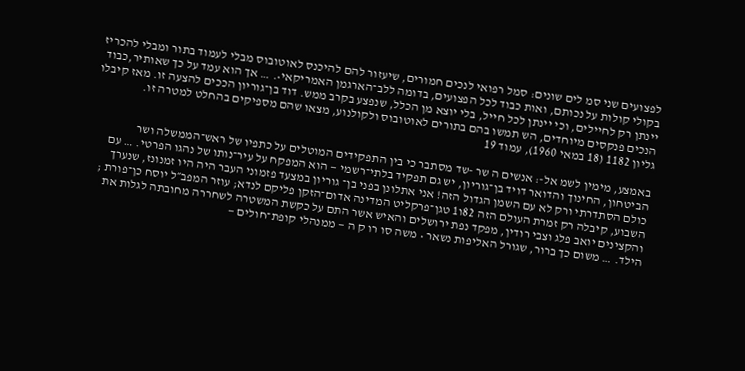לפצועים שני סמ לים שונים: סמל רפואי לנכים חמורים, שיעזור להם להיכנס לאוטובוס מבלי לעמוד בתור ומבלי להכריז בקולי קולות על נכותם, ואות כבוד לכל הפצועים, בדומה ללב־הארגמן האמריקאי•. … אך הוא עמד על כך שאותיר,כבוד יינתן רק לחיילים, וכי יינתן לכל חייל, בלי יוצא מן הכלל, שנפצע בקרב ממש. דוד בן־גוריון הככים להצעה זו. מאז קיבלו הנכים פנקסים מיוחדים, הש תמשו בהם בתורים לאוטובוס ולקולנוע, מצאו שהם מספיקים בהחלט למטרה זו.
גליון 1182 (18 במאי 1960), עמוד 19

באמצע, מימין לשמ אל-: אנשים ה שר -שד מסתבר כי בין התפקידים המוטלים על כתפיו של ראש־הממשלה ושר הביטחון, החינוך והדואר דויד בן־גוריון, יש גם תפקיד בלתי־רשמי — הוא המפקח על עיר־נותו של נהגו הפרטי. … עם כולם הסתדרתי ורק לא עם השמן הגדול הזה! אני אתלונן בפני בן־ גוריון במצעד פזמוני העבר היה היו זמנונז, שנערך השבוע, קיבלה רק זמרת העולם הזה 82ו1 טגן־פרקליט המדינה אדום־הזקן פליקם לנדא; עוזר המפב״ל יוסח כן־פורת ; והקצינים יואב פלג וצבי רודין, מפקד נפת ירושלים והאיש אשר התם על כקשת המשטרה לשחררה מחובתה לגלות את הילד. … משום כך ברור, שגורל האליפות נשאר • משה סו רו ק ה — ממנהלי קופת־חולים —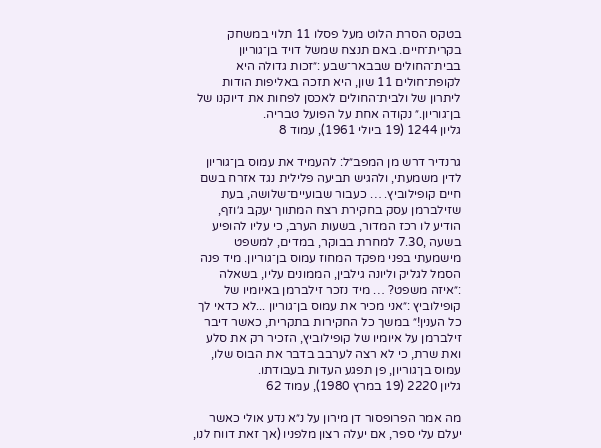בטקס הסרת הלוט מעל פסלו 11 תלוי במשחק בקרית־חיים. באם תנצח שמשל דויד בן־גוריון בבית־החולים שבבאר־שבע :״זכות גדולה היא לקופת־חולים 11 שון, היא תזכה באליפות הודות ליתרון של ולבית־החולים לאכסן לפחות את דיוקנו של בן־גוריון.״ נקודה אחת על הפועל טבריה.
גליון 1244 (19 ביולי 1961), עמוד 8

גרנדיר דרש מן המפב״ל: להעמיד את עמוס בן־גוריון לדין משמעתי, ולהגיש תביעה פלילית נגד אזרח בשם חיים קופילוביץ. … כעבור שבועיים־שלושה, בעת שזילברמן עסק בחקירת רצח המתווך יעקב ג׳וזף, הודיע לו רכז המדור, בשעות הערב, כי עליו להופיע בשעה ,7.30 למחרת בבוקר, במדים, למשפט מישמעתי בפני מפקד המחוז עמוס בן־גוריון. מיד פנה הסמל לגליק וליונה גילבין, הממונים עליו, בשאלה :״איזה משפט? … מיד נזכר זילברמן באיומיו של קופילוביץ :״אני מכיר את עמוס בן־גוריון ...לא כדאי לך כל הענין!״ במשך כל החקירות בתקרית, כאשר דיבר זילברמן על איומיו של קופילוביץ, הזכיר רק את סלע ואת שרת, כי לא רצה לערבב בדבר את הבוס שלו, עמוס בן־גוריון, פן תפגע העדות בעבודתו.
גליון 2220 (19 במרץ 1980), עמוד 62

מה אמר הפרופסור דן מירון על נ״א נדע אולי כאשר יעלם עלי ספר, אם יעלה רצון מלפניו (אך זאת דווח לנו,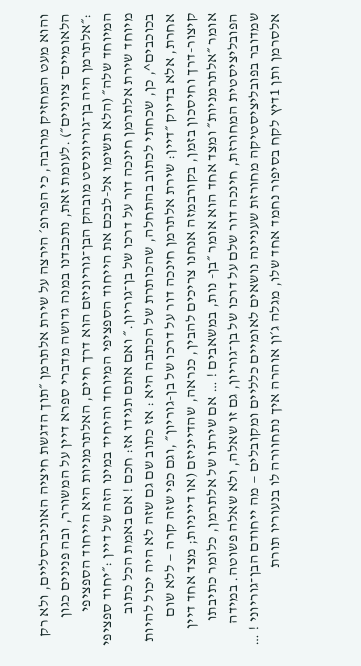והוא מעט המחזיק מרובה, כי הפרופ׳ הירצה על שירת אלתרמן ״תוך הדגשת חיציה האוניברסליים, ולא רק הלאומיים־ ציוניים״) .לעומת זאת, נתכבדנו במנה גדושה מדברי ספרא דיין על המשורר, ובה פנינים כגון :״אלתרמן היה בן־גוריוניסט מובהק הבן־גוריוניזם הוא דרך חיים, האלתרמניות היא הייחוד הספציפי המיוחד שלה״ (הלא תשימו אל-לבכם את הייחוד הספציפי המיוחד והיחיד במינו הזה של דיין :״יחוד ספציפי מיוחד שירת אלתרמן חינכה דור על דרכו של בן־גוריון.״ ואם אתם תגידו אז: חכם ! אם באמת הכל כתוב בכוכבים^, כן, שכחתי לכתוב בהתחלה, שהכותרת של הכתבה היא : אז כתוב שם גם שזה לא היה יכול להיות אחרת, אלא בדיוק ״דיין: שירת אלתרמן חינכה דור על דרכו של בן-גוריון״ ,וגם כפי שזה קרה — ללא שום קיצור-דרך וחיסכון בזמן, בקורבמזה אנחנו צריכים להבין, כנראה, שהדייניזם (או דייניות; מצד אחד דיין אומר ״אלתרמניות״ ומצד אחד הוא אומר ״בן- נות, במשאבים ! … אם שירתו של אלתרמן, כלומר כתיבתו הפובליציסטית המחורזת, חינכה דור שלם על דרכו של בן־גוריון, גם זו שאלה, ולא שאלה פשוטה. במידה שמדובר בפובליציסטיקה מחורזת שעניינה נושאים לאומיים כלליים ומקובלים — מה ייחודם הבן־גוריוני ! … אלסרמן ותן 1דיץ לקח בסיפור נחמד אחד שלו, מגלה ג׳ון אוהרה איך נתחוורה לו בנעוריו תורת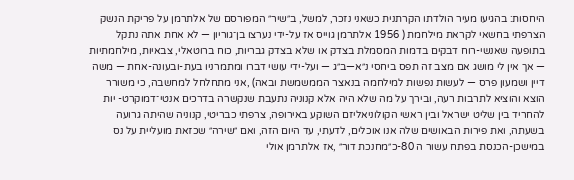היחסות: בהגיעו מעיר הולדתו הקרתנית כשאני נזכר, למשל, ב״שיר״ המפורסם של אלתרמן על פריקת הנשק הצרפתי בחשאי לקראת מילחמת ( 1956 אלתרמן גוייס אז על-ידי נערצו בן־גוריון — לא אחת אתה נתקל בתופעה שאנשי-רוח דבקים בדמות המסמלת בצדק או שלא בצדק גבריות, כוח ברוטאלי, צבאיות, מילחמתיות — אך אין לי מושג אם מצב זה תפס ביחסי נ״א—ב״ג — ועל-ידי עושי דברו ומתמרניו בעת-ובעונה-אחת — משה דיין ושמעון פרס — לעשות נפשות למילחמה בנאצר הממשמשת ובאה) ,אני מתחלחל למחשבה, כי משורר הוצא והוציא לתרבות רעה, ובירך על מה שלא היה אלא קנוניה נתעבת שנקשרה בדרכים אנטי־דמוקרט- יות להחריד בין שליט ישראל ובין ראשי הקולוניאליזם השוקע באירופה, צרפתי כבריטי, קנוניה שהיתה גרועה בשעתה, ואת פירות הבאושים שלה אנו אוכלים, לדעתי, עד היום הזה, ואם ״שירה״ שכזאת מועליית על נס במישכן-הכנסת בפתח עשור ה 80-כ״מחנכת דור״ ,אז אלתרמן אולי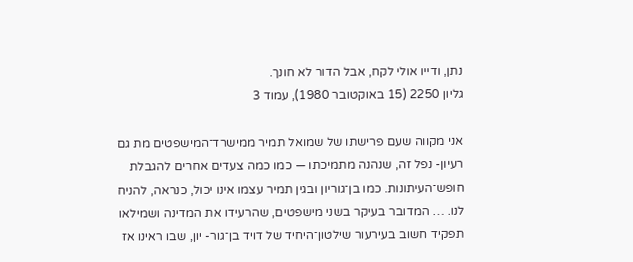נתן, ודייו אולי לקח, אבל הדור לא חונך.
גליון 2250 (15 באוקטובר 1980), עמוד 3

אני מקווה שעם פרישתו של שמואל תמיר ממישרד־המישפטים מת גם רעיון- נפל זה, שנהנה מתמיכתו — כמו כמה צעדים אחרים להגבלת חופש־העיתונות. כמו בן־גוריון ובגין תמיר עצמו אינו יכול, כנראה, להניח לנו. … המדובר בעיקר בשני מישפטים, שהרעידו את המדינה ושמילאו תפקיד חשוב בעירעור שילטון־היחיד של דויד בן־גור- יון, שבו ראינו אז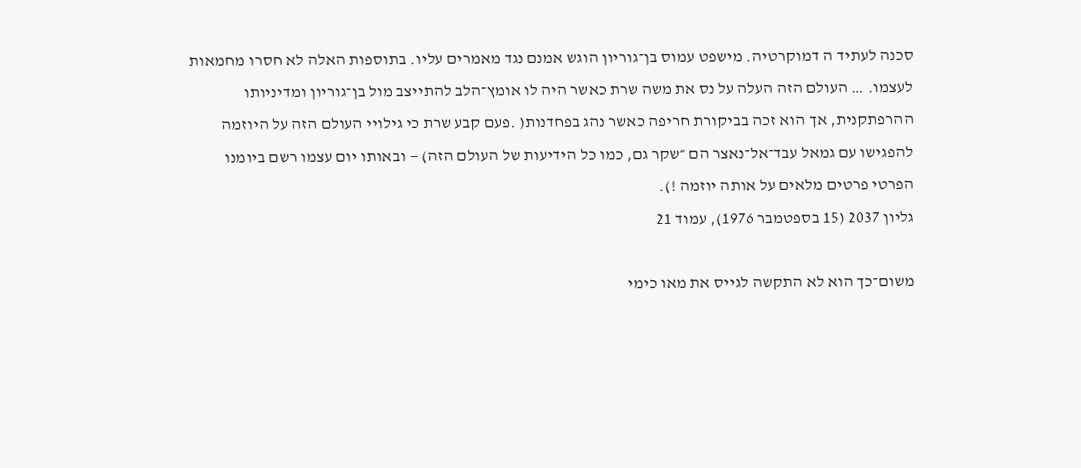סכנה לעתיד ה דמוקרטיה. מישפט עמוס בן־גוריון הוגש אמנם נגד מאמרים עליו. בתוספות האלה לא חסרו מחמאות לעצמו. … העולם הזה העלה על נס את משה שרת כאשר היה לו אומץ־הלב להתייצב מול בן־גוריון ומדיניותו ההרפתקנית, אך הוא זכה בביקורת חריפה כאשר נהג בפחדנות( .פעם קבע שרת כי גילויי העולם הזה על היוזמה להפגישו עם גמאל עבד־אל־נאצר הם ״שקר גם, כמו כל הידיעות של העולם הזה) — ובאותו יום עצמו רשם ביומנו הפרטי פרטים מלאים על אותה יוזמה !).
גליון 2037 (15 בספטמבר 1976), עמוד 21

משום־כך הוא לא התקשה לגייס את מאו כימי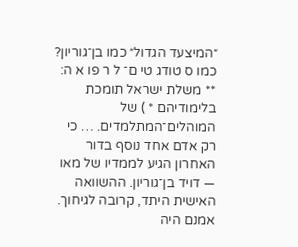״המיצעד הגדול״ כמו בן־גוריון? כמו ס טודג טי ם־ ל ר פו א ה: ** משלת ישראל תומכת בלימודיהם * ) של המוהלים־המתלמדים. … כי רק אדם אחד נוסף בדור האחרון הגיע לממדיו של מאו — דויד בן־גוריון. ההשוואה האישית היתד, קרובה לגיחוך. אמנם היה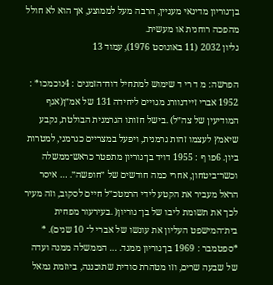בן־גוריון מדינאי מעניין, הרבה מעל לממוצע, אך הוא לא חולל מהפכה רוחנית או מעשית.
גליון 2032 (11 באוגוסט 1976), עמוד 13

הפרשה: מ ד רי ד שימוש למתחיל דוח־הזמנים : 4נוכמכו* : 1952 אברי זיידנוורג מגויים ליחידה 131 של אמ״ן(אגף המודיעין של צה״ל) .בישל חזותו הגרמנית הבולטת, נקבע שיאמץ לעצמו זהות גרמנית, ויפעל במצריים כגרמני, למטרות ביון. 6פו ף : 1955 דויד בן־גוריון מתפטר כראש־ממשלה וכשר־ביטחון, אחרי כמה חודשים של ״חופשה״. … איסר הראל מעביר את הקטע לידי הרמטכ״ל חיים לסקוב, וזה מעיר לכך את תשומת ליבו של בן־ גוריון( .בעירעור מפחית בית־המישפט העליון את עונשו של אברי ל־ 10 שנים). * *ספטמבר : 1969 בן־גוריון ממגד. … הממשלה ממנה ועדה של שבעה שרים, וזו מטהרת סודית שתוכננה, ביוזמת גמאל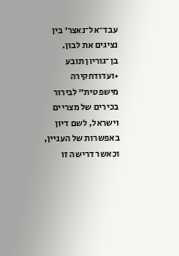עבד־אל־נאצר׳ בין נציגים את לבון. בן־גוריון תובע •ועדודחקירה מישפטית״ לבירור בכירים של מצריים וישראל, לשם דיון באפשרות של העניין, וכאשר דרישה זו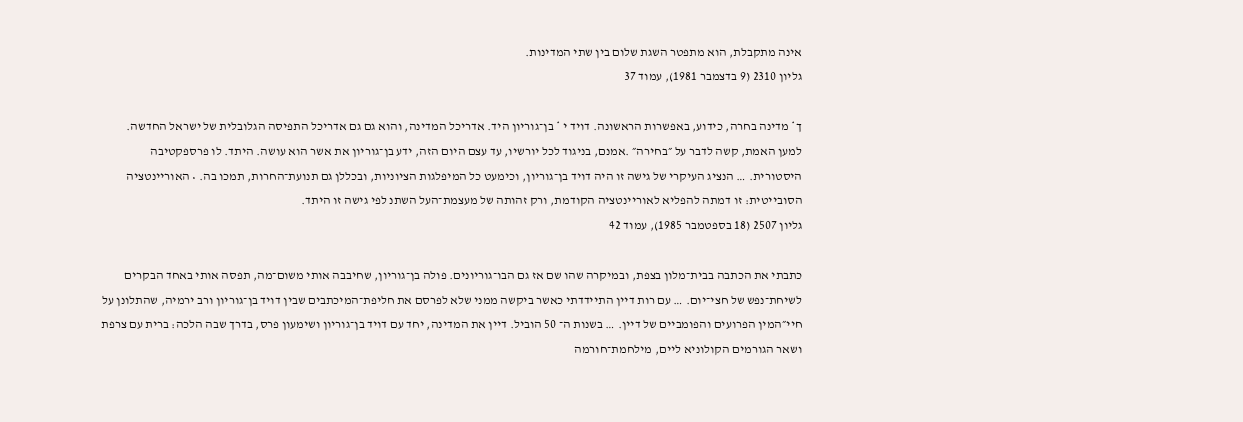אינה מתקבלת, הוא מתפטר השגת שלום בין שתי המדינות.
גליון 2310 (9 בדצמבר 1981), עמוד 37

ך* מדינה בחרה, כידוע, באפשרות הראשונה. דויד י * בן־גוריון היד. אדריכל המדינה, והוא גם גם אדריכל התפיסה הגלובלית של ישראל החדשה. למען האמת, קשה לדבר על ״בחירה״ .אמנם, בניגוד לכל יורשיו, עד עצם היום הזה, ידע בן־גוריון את אשר הוא עושה. היתד. לו פרספקטיבה היסטורית. … הנציג העיקרי של גישה זו היה דויד בן־גוריון, וכימעט כל המיפלגות הציוניות, ובכללן גם תנועת־החרות, תמכו בה. • האוריינטציה הסובייטית: זו דמתה להפליא לאוריינטציה הקודמת, ורק זהותה של מעצמת־העל השתנ לפי גישה זו היתד.
גליון 2507 (18 בספטמבר 1985), עמוד 42

כתבתי את הכתבה בבית־מלון בצפת, ובמיקרה שהו שם אז גם הבו־גוריונים. פולה בן־גוריון, שחיבבה אותי משום־מה, תפסה אותי באחד הבקרים לשיחת־נפש של חצי־יום. … עם רות דיין התיידדתי כאשר ביקשה ממני שלא לפרסם את חליפת־המיכתבים שבין דויד בן־גוריון ורב ירמיה, שהתלונן על חיי״המין הפרועים והפומביים של דיין. … בשנות ה־ 50 הוביל. דיין את המדינה, יחד עם דויד בן־גוריון ושימעון פרס, בדרך שבה הלכה: ברית עם צרפת ושאר הגורמים הקולוניא ליים, מילחמת־חורמה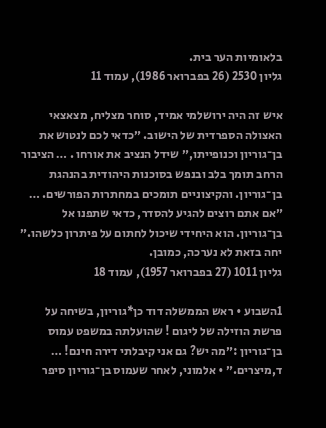בלאומיות הער בית.
גליון 2530 (26 בפברואר 1986), עמוד 11

איש זה היה ירושלמי אמיד, סוחר מצליח, מצאצאי האצולה הספרדית של הישוב. ״כדאי לכם לנטוש את בן־גוריון וכנופייתו,״ שידל הנציב את אורחו . … הציבור הרחב תומך בלב ובנפש בסוכנות היהודית בהנהגת בן־גוריון. והקיצוניים תומכים במחתרות הפורשים. … ״אם אתם רוצים להגיע להסדר, כדאי שתפנו אל בן־גוריון. הוא היחידי שיכול לחתום על פיתרון כלשהו.״ יחה בזאת לא נערכה, כמובן.
גליון 1011 (27 בפברואר 1957), עמוד 18

1השבוע • ראש הממשלה דוד כן*גוריון, בשיחה על פרשת הוזילה של ליגום ! שהועלתה במשפט עמוס בן־גוריון :״מה יש? גם אני קיבלתי דירה חינם! … ד,מיצרים.״ • אלמוני, לאחר שעמוס בן־גוריון סיפר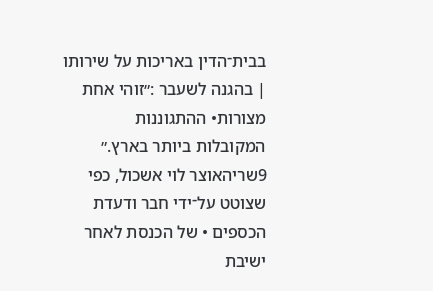בבית־הדין באריכות על שירותו | בהגנה לשעבר :״זוהי אחת מצורות• ההתגוננות המקובלות ביותר בארץ.״ 9שריהאוצר לוי אשכול, כפי שצוטט על־ידי חבר ודעדת הכספים • של הכנסת לאחר ישיבת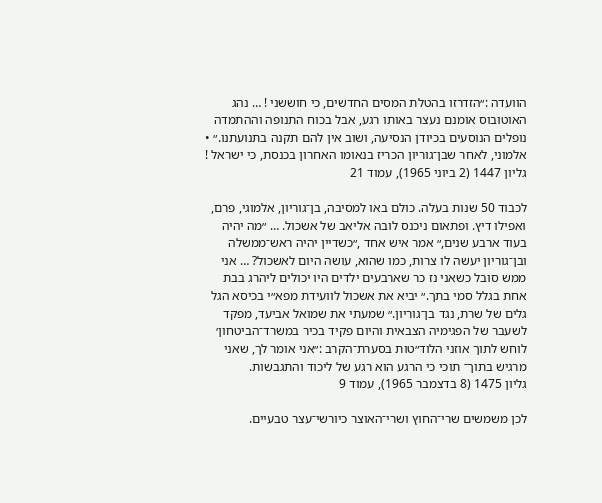הוועדה :״הזדרזו בהטלת המסים החדשים, כי חוששני ! … נהג האוטובוס אומנם נעצר באותו רגע, אבל בכוח התנופה וההתמדה נופלים הנוסעים בכיודן הנסיעה, ושוב אין להם תקנה בתנועתנו.״ • אלמוני, לאחר שבן־גוריון הכריז בנאומו האחרון בכנסת, כי ישראל !
גליון 1447 (2 ביוני 1965), עמוד 21

לכבוד 50 שנות בעלה. כולם באו למסיבה, בן־גוריון, אלמוגי, פרם, ואפילו דיץ. ופתאום ניכנס לובה אליאב של אשכול. … ״מה יהיה בעוד ארבע שנים,״ אמר איש אחד ,״כשדיין יהיה ראש־ממשלה ובן־גוריון יעשה לו צרות, כמו שהוא, עושה היום לאשכול? … אני ממש סובל כשאני נז כר שארבעים ילדים היו יכולים ליהרג בבת אחת בגלל סמי בתך.״ יביא את אשכול לוועידת מפא״י בכיסא הגל גלים של שרת, נגד בן־גוריון.״ שמעתי את שמואל אביעד, מפקד לשעבר של הפגימיה הצבאית והיום פקיד בכיר במשרד־הביטחון׳ לוחש לתוך אוזני הלוד״טות בסערת־הקרב :״אני אומר לך, שאני מרגיש בתוך־ תוכי כי הרגע הוא רגע של ליכוד והתגבשות.
גליון 1475 (8 בדצמבר 1965), עמוד 9

לכן משמשים שרי־החוץ ושרי־האוצר כיורשי־עצר טבעיים.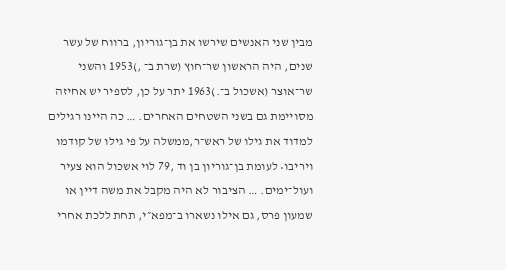מבין שני האנשים שירשו את בן־גוריון, ברווח של עשר שנים, היה הראשון שר־חוץ (שרת ב־ ,)1953 והשני שר־אוצר (אשכול ב־.)1963 יתר על כן, לספיר יש אחיזה מסויימת גם בשני השטחים האחרים. … כה היינו רגילים למדוד את גילו של ראש־ר,ממשלה על פי גילו של קודמו ויריבו• לעומת בן־גוריון בן וד ,79 לוי אשכול הוא צעיר ועול־ימים. … הציבור לא היה מקבל את משה דיין או שמעון פרס, גם אילו נשארו ב־מפא״י, תחת ללכת אחרי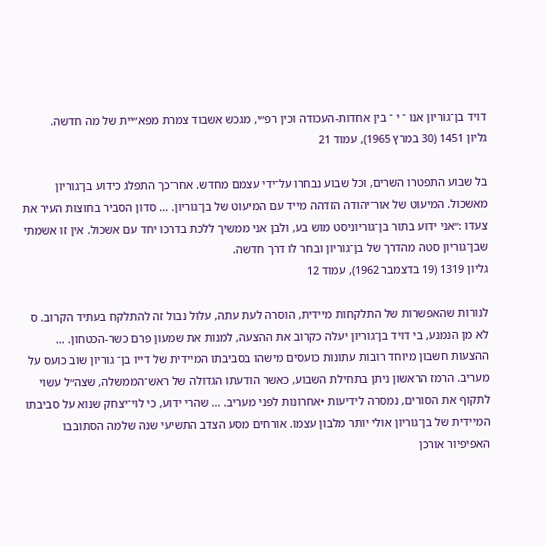דויד בן־גוריון אנו ־ י ־ בין אחדות-העכודה וכין רפ״י, מגכש אשבוד צמרת מפא״יית של מה חדשה.
גליון 1451 (30 במרץ 1965), עמוד 21

בל שבוע התפטרו השרים, וכל שבוע נבחרו על־ידי עצמם מחדש. אחר־כך התפלג כידוע בן־גוריון מאשכול. המיעוט של אור־יהודה הזדהה מייד עם המיעוט של בן־גוריון. … סדון הסביר בחוצות העיר את צעדו :״אני ידוע בתור בן־גוריוניסט מוש בע, ולבן אני ממשיך ללכת בדרכו יחד עם אשכול. אין זו אשמתי שבן־גוריון סטה מהדרך של בן־גוריון ובחר לו דרך חדשה.
גליון 1319 (19 בדצמבר 1962), עמוד 12

לנורות שהאפשרות של התלקחות מיידית, הוסרה לעת עתה, עלול נבול זה להתלקח בעתיד הקרוב. ס לא מן הנמנע, בי דויד בן־גוריון יעלה כקרוב את ההצעה, למנות את שמעון פרם כשר-הכטחון. … ההצעות חשבון מיוחד רובות עתונות כועסים מישהו בסביבתו המיידית של דייו בן־ גוריון שוב כועס על מעריב. הרמז הראשון ניתן בתחילת השבוע, כאשר הודעתו הגדולה של ראש־הממשלה, שצה״ל עשוי לתקוף את הסורים, נמסרה לידיעות •אחרונות לפני מעריב. … שהרי ידוע, כי לוי־יצחק שנוא על סביבתו המיידית של בן־גוריון אולי יותר מלבון עצמו. אורחים מסע הצדב התשיעי שנה שלמה הסתובבו האפיפיור אורכן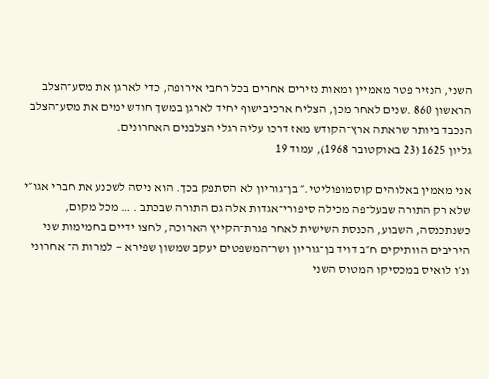השני, הנזיר פטר מאמיין ומאות נזירים אחרים בכל רחבי אירופה, כדי לארגן את מסע־הצלב הראשון 860 .שנים לאחר מכן, הצליח ארכיבישוף יחיד לארגן במשך חודש ימים את מסע־הצלב הנכבד ביותר שראתה ארץ־הקודש מאז דרכו עליה רגלי הצלבנים האחרונים.
גליון 1625 (23 באוקטובר 1968), עמוד 19

אני מאמין באלוהים קוסמופוליטי.״ בן־גוריון לא הסתפק בכך. הוא ניסה לשכנע את חברי אגו״י שלא רק התורה שבעל־פה מכילה סיפורי־אגדות אלה גם התורה שבכתב . … מכל מקום, כשנתכנסה, השבוע, הכנסת השישית לאחר פגרת־הקייץ הארוכה, לחצו ידיים בחמימות שני היריבים הוותיקים ח״ב דויד בן־גוריון ושר־המשפטים יעקב שמשון שפירא — למרות ה־ אחרוני ונ׳ו לואיס במכסיקו המטוס השני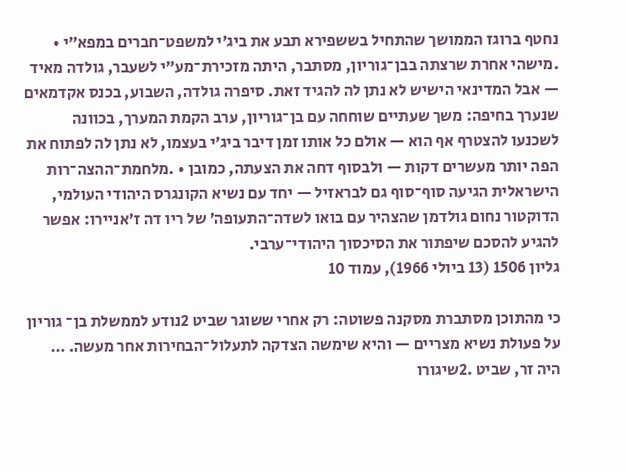נחטף ברוגז הממושך שהתחיל בששפירא תבע את ביג׳י למשפט־חברים במפא״י • .מישהי אחרת שרצתה בבן־גוריון, מסתבר, היתה מזכירת־מע״י לשעבר, גולדה מאיד — אבל המדינאי הישיש לא נתן לה להגיד זאת. סיפרה גולדה, השבוע, בכנס אקדמאים שנערך בחיפה: משך שעתיים שוחחה עם בן־גוריון, ערב הקמת המערך, בכוונה לשכנעו להצטרף אף הוא — אולם כל אותו זמן דיבר ביג׳י בעצמו, לא נתן לה לפתוח את הפה יותר מעשרים דקות — ולבסוף דחה את הצעתה, כמובן • .מלחמת־ההצה־רות הישראלית הגיעה סוף־סוף גם לבראזיל — יחד עם נשיא הקונגרס היהודי העולמי, הדוקטור נחום גולדמן שהצהיר עם בואו לשדה־התעופה׳ של ריו דה ז׳אניירו: אפשר להגיע להסכם שיפתור את הסיכסוך היהודי־ערבי.
גליון 1506 (13 ביולי 1966), עמוד 10

כי מהתוכן מסתברת מסקנה פשוטה: רק אחרי ששוגר שביט 2נודע לממשלת בן־ גוריון על פעולת נשיא מצריים — והיא שימשה הצדקה לתעלול־הבחירות אחר מעשה. … היה זר, שביט .2שיגורו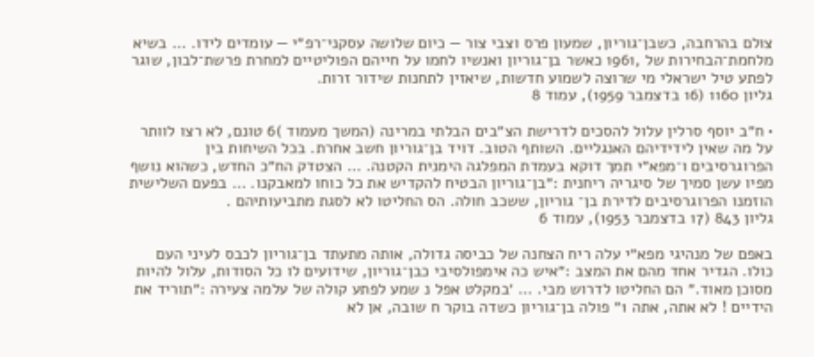צולם בהרחבה, כשבן־גוריון, שמעון פרס וצבי צור — כיום שלושה עסקני־רפ״י — עומדים לידו. … בשיא מלחמת־הבחירות של ,1961 כאשר בן־גוריון ואנשיו לחמו על חייהם הפוליטיים למחרת פרשת־לבון, שוגר לפתע טיל ישראלי מי שרוצה לשמוע חדשות, שיאזין לתחנות שידור זרות.
גליון 1160 (16 בדצמבר 1959), עמוד 8

• ח״ב יוסף סרלין עלול להסכים לדרישת הצ״בים הבלתי במרינה (המשך מעמוד )6 טונם, לא רצו לוותר על מה שאין לידידיהם האנגליים. השותף הטוב. דויד בן־גוריון חשב אחרת. בכל השיחות בין הפרוגרסיבים ו־מפא״י תמך דוקא בעמדת המפלגה הימנית הקטנה. … הצטדק הח״כ החדש, כשהוא נושף מפיו עשן סמיך של סיגריה ריחנית :״בן־גוריון הבטיח להקדיש את כל כוחו למאבקנו. … בפעם השלישית הוזמנו הפרוגרסיבים לדירת בן־ גוריון, ששכב חולה. הס החליטו לא לסגת מתביעותיהם .
גליון 843 (17 בדצמבר 1953), עמוד 6

באפם של מנהיגי מפא״י עלה ריח הצחנה של כביסה גדולה, אותה מתעתד בן־גוריון לכבס לעיני העם כולו. הגדיר אחד מהם את המצב :״איש כה אימפולסיבי כבן־גוריון, שידועים לו כל הסודות, עלול להיות מסוכן מאוד.״ הם החליטו לדרוש מבי. … ׳במקלט אפל נ שמע לפתע קולה של עלמה צעירה :״תוריד את הידיים ! לא אתה, אתה 1״ פולה בן־גוריון כשדה בוקר ח שובה, אן לא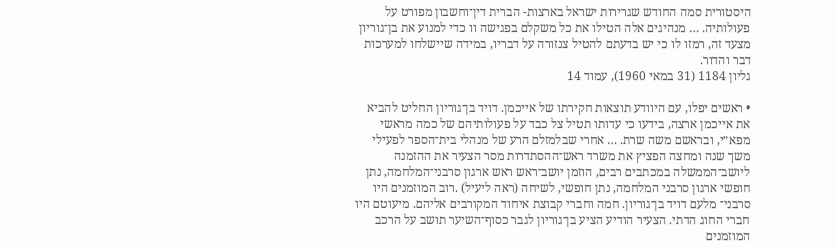היסטורית סמה החודש שגרירות ישראל בארצות- הברית דין־וחשבון מפורט על פעולותיה. … מנהיגים אלה הטילו את כל משקלם בפגישה וו כדי למנוע את בן־גוריון מצעד זה, רמזו לו כי יש בדעתם להטיל צנזורה על דבריו, במידה שיישלחו למערכות דבר והדור.
גליון 1184 (31 במאי 1960), עמוד 14

• ראשים יפלו, עם היוודע תוצאות חקירתו של אייכמן. דויד בן־גוריון החליט להביא את אייכמן ארצה, בידעו כי עדותו תטיל צל כבד על פעולותיהם של כמה מראשי מפא״י, ובראשם משה שרת. … אחרי שבלמזלם הרע של מנהלי בית־הספר לפעילי משך שנה ומחצה הפציץ את משרד ראש־ההסתדרות מסר הצעיר את ההזמנה ליושב־הממשלה במכתבים רבים, הוזמן יושב־ראש ראש ארגון סרבני־המלחמה, נתן חופשי ארגון סרבני המלחמה, נתן חופשי, לשיחה (ראה ליעיל) .רוב המוזמנים היו סרבני־ מלעם דויד בן־גוריון. חמה וחברי קבוצת איחוד המקורבים אליהם. מיעוטם היו חברי החוג הדתי. הצעיר הודיע הציע בן־גוריון לגבר כסוף־השיער תושב על הרכב המוזמנים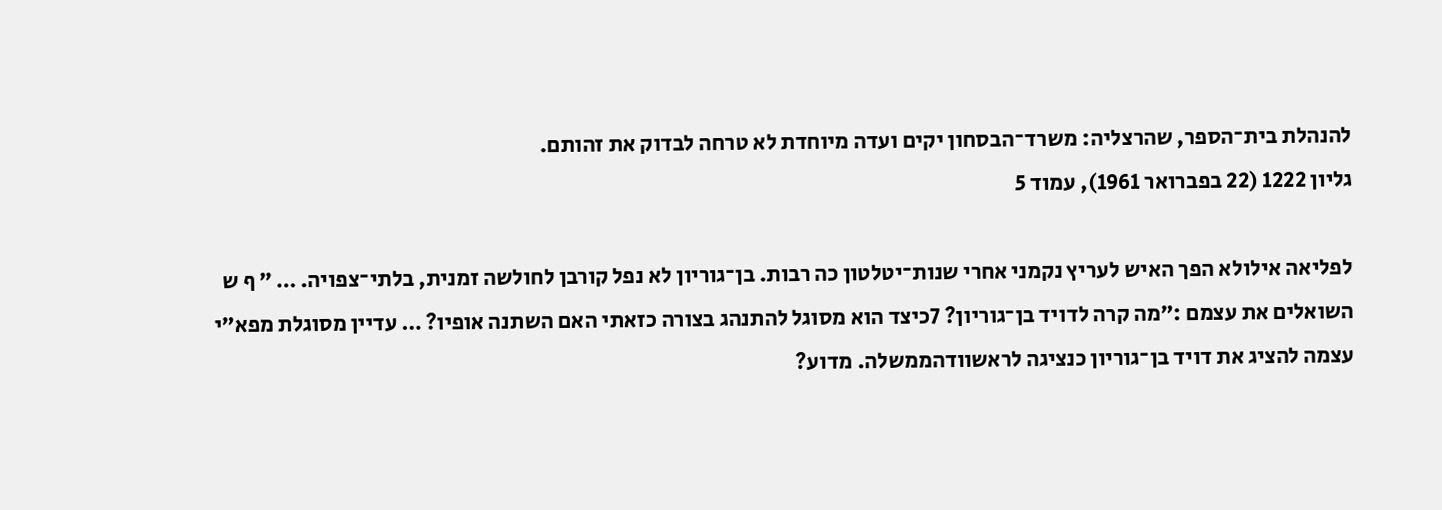להנהלת בית־הספר, שהרצליה: משרד־הבסחון יקים ועדה מיוחדת לא טרחה לבדוק את זהותם.
גליון 1222 (22 בפברואר 1961), עמוד 5

לפליאה אילולא הפך האיש לעריץ נקמני אחרי שנות־יטלטון כה רבות. בן־גוריון לא נפל קורבן לחולשה זמנית, בלתי־צפויה. … ״ ף ש השואלים את עצמם :״מה קרה לדויד בן־גוריון? 7כיצד הוא מסוגל להתנהג בצורה כזאתי האם השתנה אופיו? … עדיין מסוגלת מפא״י עצמה להציג את דויד בן־גוריון כנציגה לראשוודהממשלה. מדוע?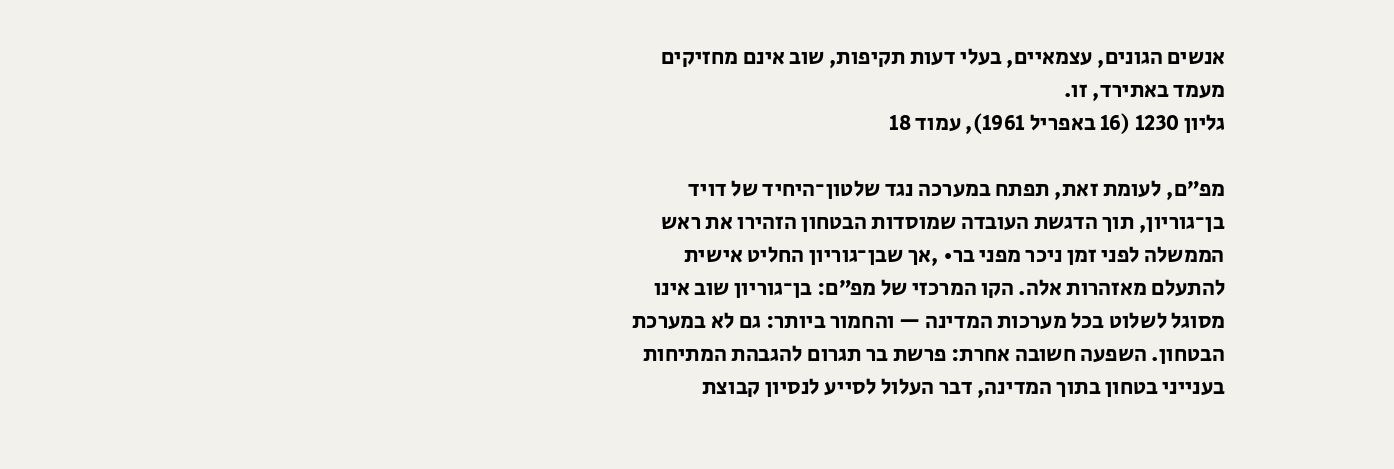אנשים הגונים, עצמאיים, בעלי דעות תקיפות, שוב אינם מחזיקים מעמד באתירד, זו.
גליון 1230 (16 באפריל 1961), עמוד 18

מפ״ם, לעומת זאת, תפתח במערכה נגד שלטון־היחיד של דויד בן־גוריון, תוך הדגשת העובדה שמוסדות הבטחון הזהירו את ראש הממשלה לפני זמן ניכר מפני בר• ,אך שבן־גוריון החליט אישית להתעלם מאזהרות אלה. הקו המרכזי של מפ״ם: בן־גוריון שוב אינו מסוגל לשלוט בכל מערכות המדינה — והחמור ביותר: גם לא במערכת הבטחון. השפעה חשובה אחרת: פרשת בר תגרום להגבהת המתיחות בענייני בטחון בתוך המדינה, דבר העלול לסייע לנסיון קבוצת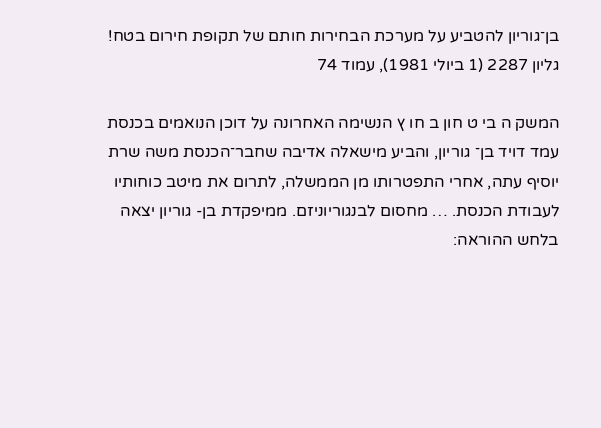בן־גוריון להטביע על מערכת הבחירות חותם של תקופת חירום בטח!
גליון 2287 (1 ביולי 1981), עמוד 74

המשק ה בי ט חון ב חו ץ הנשימה האחרונה על דוכן הנואמים בכנסת עמד דויד בן־ גוריון, והביע מישאלה אדיבה שחבר־הכנסת משה שרת יוסיף עתה, אחרי התפטרותו מן הממשלה, לתרום את מיטב כוחותיו לעבודת הכנסת. … מחסום לבנגוריוניזם. ממיפקדת בן- גוריון יצאה בלחש ההוראה: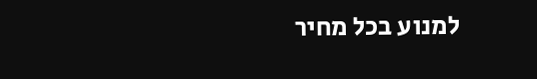למנוע בכל מחיר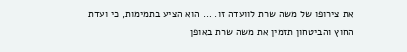את צירופו של משה שרת לוועדה זו. … הוא הציע בתמימות, כי ועדת החוץ והביטחון תזמין את משה שרת באופן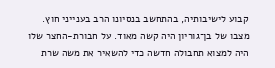קבוע לישיבותיה, בהתחשב בנסיונו הרב בענייני חוץ. מצבו של בן־גוריון היה קשה מאוד. על חבורת-החצר שלו היה למצוא תחבולה חדשה כדי להשאיר את משה שרת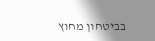בביטחון מחוץ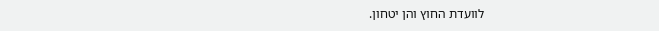לוועדת החוץ והן יטחון.